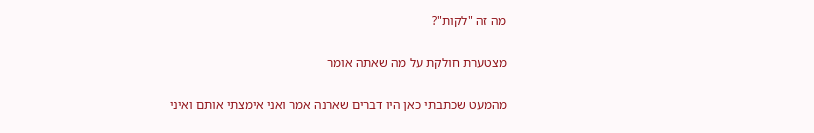מה זה "לקות"?

מצטערת חולקת על מה שאתה אומר

מהמעט שכתבתי כאן היו דברים שארנה אמר ואני אימצתי אותם ואיני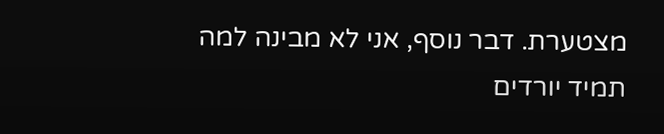מצטערת. דבר נוסף, אני לא מבינה למה תמיד יורדים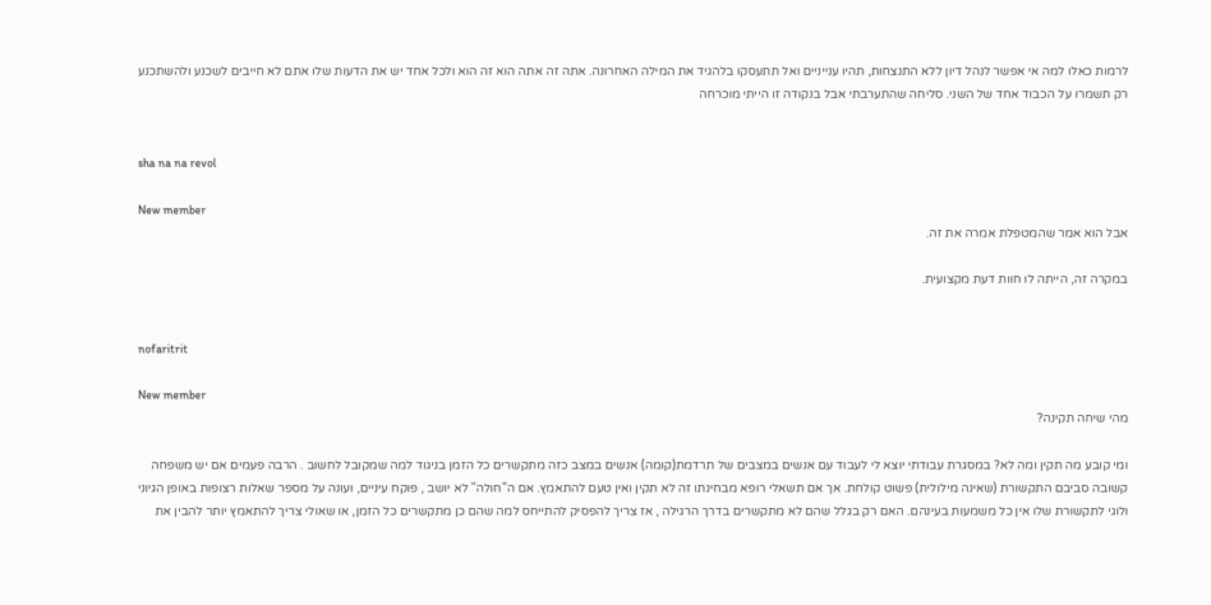לרמות כאלו למה אי אפשר לנהל דיון ללא התנצחות, תהיו ענייניים ואל תתעסקו בלהגיד את המילה האחרונה. אתה זה אתה הוא זה הוא ולכל אחד יש את הדעות שלו אתם לא חייבים לשכנע ולהשתכנע רק תשמרו על הכבוד אחד של השני. סליחה שהתערבתי אבל בנקודה זו הייתי מוכרחה


sha na na revol

New member
אבל הוא אמר שהמטפלת אמרה את זה.

במקרה זה, הייתה לו חוות דעת מקצועית.


nofaritrit

New member
מהי שיחה תקינה?

ומי קובע מה תקין ומה לא? במסגרת עבודתי יוצא לי לעבוד עם אנשים במצבים של תרדמת(קומה) אנשים במצב כזה מתקשרים כל הזמן בניגוד למה שמקובל לחשוב . הרבה פעמים אם יש משפחה קשובה סביבם התקשורת (שאינה מילולית) פשוט קולחת. אך אם תשאלי רופא מבחינתו זה לא תקין ואין טעם להתאמץ. אם ה"חולה" לא יושב , פוקח עיניים, ועונה על מספר שאלות רצופות באופן הגיוני ולוגי לתקשורת שלו אין כל משמעות בעינהם. האם רק בגלל שהם לא מתקשרים בדרך הרגילה , אז צריך להפסיק להתייחס למה שהם כן מתקשרים כל הזמן, או שאולי צריך להתאמץ יותר להבין את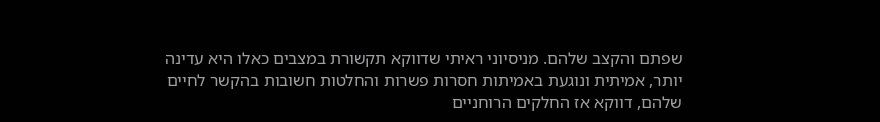שפתם והקצב שלהם. מניסיוני ראיתי שדווקא תקשורת במצבים כאלו היא עדינה יותר, אמיתית ונוגעת באמיתות חסרות פשרות והחלטות חשובות בהקשר לחיים שלהם, דווקא אז החלקים הרוחניים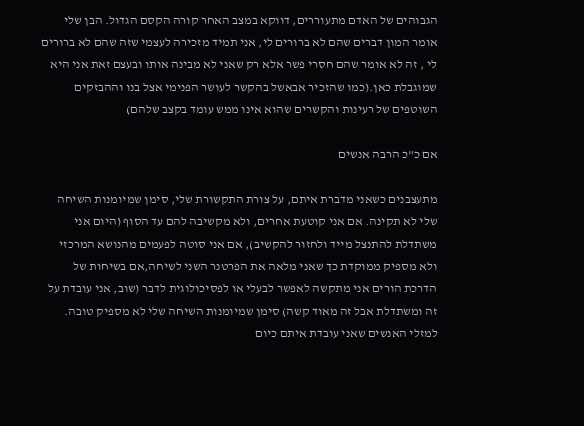הגבוהים של האדם מתעוררים, דווקא במצב האחר קורה הקסם הגדול. הבן שלי אומר המון דברים שהם לא ברורים לי, אני תמיד מזכירה לעצמי שזה שהם לא ברורים לי , זה לא אומר שהם חסרי פשר אלא רק שאני לא מבינה אותו ובעצם זאת אני היא שמוגבלת כאן.(כמו שהזכיר אבאשל בהקשר לעושר הפנימי אצל בנו וההבזקים השוטפים של רעינות והקשרים שהוא אינו ממש עומד בקצב שלהם)

אם כ"כ הרבה אנשים

מתעצבנים כשאני מדברת איתם, על צורת התקשורת שלי, סימן שמיומנות השיחה שלי לא תקינה. אם אני קוטעת אחרים, ולא מקשיבה להם עד הסוף (היום אני משתדלת להתנצל מייד ולחזור להקשיב), אם אני סוטה לפעמים מהנושא המרכזי ולא מספיק ממוקדת כך שאני מלאה את הפרטנר השני לשיחה,אם בשיחות של הדרכת הורים אני מתקשה לאפשר לבעלי או לפסיכולוגית לדבר (שוב, אני עובדת על זה ומשתדלת אבל זה מאוד קשה) סימן שמיומנות השיחה שלי לא מספיק טובה. למזלי האנשים שאני עובדת איתם כיום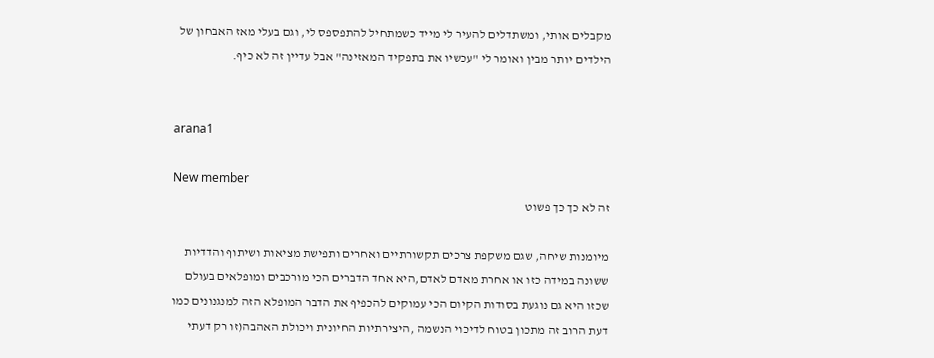מקבלים אותי, ומשתדלים להעיר לי מייד כשמתחיל להתפספס לי, וגם בעלי מאז האבחון של הילדים יותר מבין ואומר לי "עכשיו את בתפקיד המאזינה" אבל עדיין זה לא כיף.


arana1

New member
זה לא כך כך פשוט

מיומנות שיחה, שגם משקפת צרכים תקשורתיים ואחרים ותפישת מציאות ושיתוף והדדיות ששונה במידה כזו או אחרת מאדם לאדם,היא אחד הדברים הכי מורכבים ומופלאים בעולם שכזו היא גם נוגעת בסודות הקיום הכי עמוקים להכפיף את הדבר המופלא הזה למנגנונים כמו דעת הרוב זה מתכון בטוח לדיכוי הנשמה ,היצירתיות החיונית ויכולת האהבה(זו רק דעתי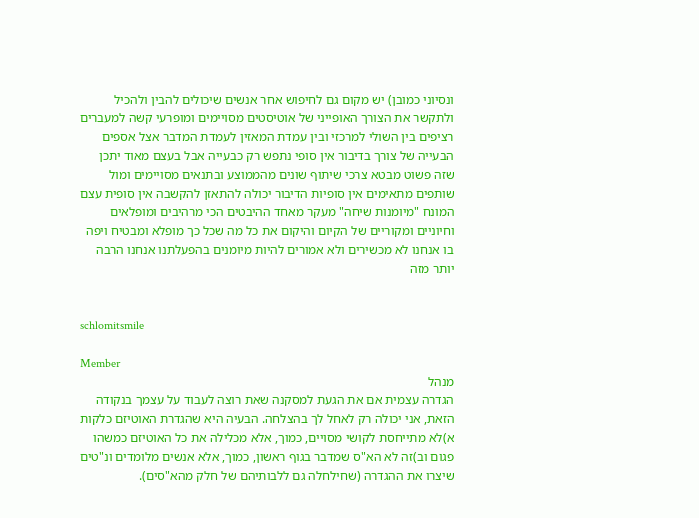ונסיוני כמובן) יש מקום גם לחיפוש אחר אנשים שיכולים להבין ולהכיל ולתקשר את הצורך האופייני של אוטיסטים מסויימים ומופרעי קשה למעברים רציפים בין השולי למרכזי ובין עמדת המאזין לעמדת המדבר אצל אספים הבעייה של צורך בדיבור אין סופי נתפש רק כבעייה אבל בעצם מאוד יתכן שזה פשוט מבטא צרכי שיתוף שונים מהממוצע ובתנאים מסויימים ומול שותפים מתאימים אין סופיות הדיבור יכולה להתאזן להקשבה אין סופית עצם המונח "מיומנות שיחה" מעקר מאחד ההיבטים הכי מרהיבים ומופלאים וחיוניים ומקוריים של הקיום והיקום את כל מה שכל כך מופלא ומבטיח ויפה בו אנחנו לא מכשירים ולא אמורים להיות מיומנים בהפעלתנו אנחנו הרבה יותר מזה


schlomitsmile

Member
מנהל
הגדרה עצמית אם את הגעת למסקנה שאת רוצה לעבוד על עצמך בנקודה הזאת, אני יכולה רק לאחל לך בהצלחה. הבעיה היא שהגדרת האוטיזם כלקות א)לא מתייחסת לקושי מסויים, כמוך, אלא מכלילה את כל האוטיזם כמשהו פגום וב)זה לא הא"ס שמדבר בגוף ראשון, כמוך, אלא אנשים מלומדים ונ"טים שיצרו את ההגדרה (שחילחלה גם ללבותיהם של חלק מהא"סים).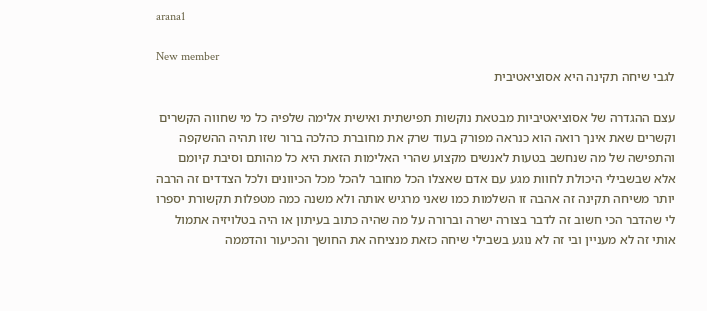arana1

New member
לגבי שיחה תקינה היא אסוציאטיבית

עצם ההגדרה של אסוציאטיביות מבטאת נוקשות תפישתית ואישית אלימה שלפיה כל מי שחווה הקשרים וקשרים שאת אינך רואה הוא כנראה מפורק בעוד שרק את מחוברת כהלכה ברור שזו תהיה ההשקפה והתפישה של מה שנחשב בטעות לאנשים מקצוע שהרי האלימות הזאת היא כל מהותם וסיבת קיומם אלא שבשבילי היכולת לחוות מגע עם אדם שאצלו הכל מחובר להכל מכל הכיוונים ולכל הצדדים זה הרבה יותר משיחה תקינה זה אהבה זו השלמות כמו שאני מרגיש אותה ולא משנה כמה מטפלות תקשורת יספרו לי שהדבר הכי חשוב זה לדבר בצורה ישרה וברורה על מה שהיה כתוב בעיתון או היה בטלויזיה אתמול אותי זה לא מעניין ובי זה לא נוגע בשבילי שיחה כזאת מנציחה את החושך והכיעור והדממה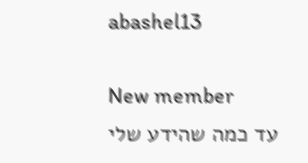abashel13

New member
עד כמה שהידע שלי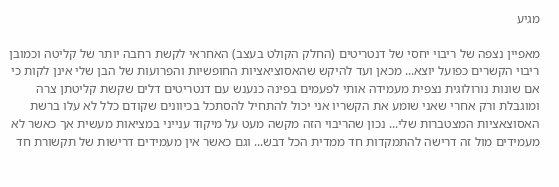מגיע

מאפיין נצפה של ריבוי יחסי של דנטריטים (החלק הקולט בעצב) האחראי לקשת רחבה יותר של קליטה וכמובן ריבוי הקשרים כפועל יוצא... מכאן ועד להיקש שהאסוציאציות החופשיות והפרועות של הבן שלי אינן לקות כי אם שונות נורולוגית נצפית מעמידה אותי לפעמים בפינה כנענש עם דנטריטים דלים שקשת קליטתן צרה ומוגבלת ורק אחרי שאני שומע את הקשריו אני יכול להתחיל להסתכל בכיוונים שקודם כלל לא עלו ברשת האסוצאציות המצטברות שלי... נכון שהריבוי הזה מקשה מעט על מיקוד ענייני במציאות מעשית אך כאשר לא מעמידים מול זה דרישה להתמקדות חד ממדית הכל דבש... וגם כאשר אין מעמידים דרישות של תקשורת חד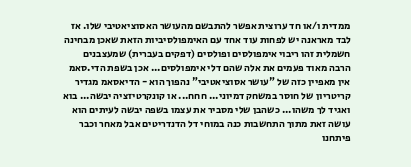ממדית ו/או חד ערוצית אפשר להתבשם מהעושר האסוציאטיבי שלו. אז לבד מאראנה יש לפחות עוד אחד עם האימפולסיביות הזאת שאכן מבחינה חשמלית זהו ריבוי אימפולסים ופולסים (דפקים בעברית) שמעצבנים הרבה מאוד פעמים את אלה שהם דלי אימפולסים... אכן בשפת הדי.סאמ אין מאפיין כזה של "עושר אסוציאטיבי" נהפוך הוא - הדיאסאמ מגדיר קריטריון של חוסר במשחק דמיוני... חחח... או קונקרטיזציה יבשה... בוא ואגיד לך משהו... כשהבן שלי מסביר את עצמו בשפה יבשה לעיתים הוא עושה זאת מתוך התחשבות כנה במוחי דל הדנדריטים אבל מאחר וכבר פיתחנו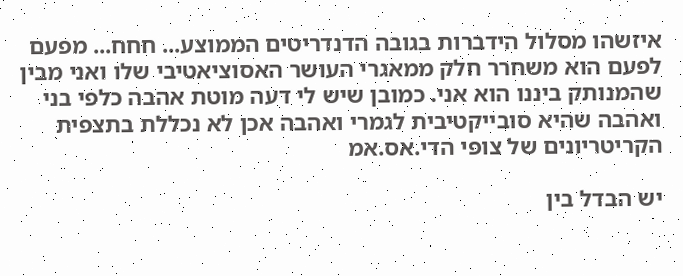איזשהו מסלול הידברות בגובה הדנדריטים הממוצע... חחח... מפעם לפעם הוא משחרר חלק ממאגרי העושר האסוציאטיבי שלו ואני מבין שהמנותק ביננו הוא אני. כמובן שיש לי דעה מוטת אהבה כלפי בני ואהבה שהיא סובייקטיבית לגמרי ואהבה אכן לא נכללת בתצפית הקריטריונים של צופי הדי.אס.אמ

יש הבדל בין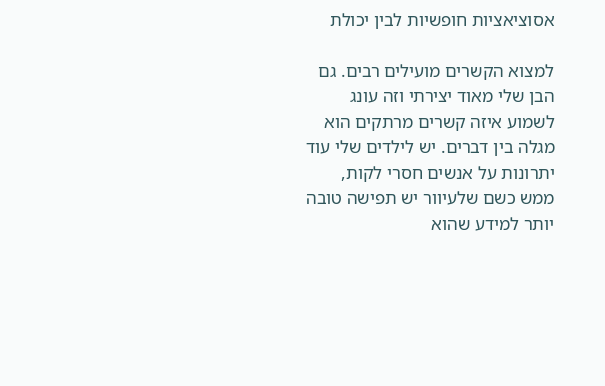אסוציאציות חופשיות לבין יכולת

למצוא הקשרים מועילים רבים. גם הבן שלי מאוד יצירתי וזה עונג לשמוע איזה קשרים מרתקים הוא מגלה בין דברים. יש לילדים שלי עוד יתרונות על אנשים חסרי לקות, ממש כשם שלעיוור יש תפישה טובה יותר למידע שהוא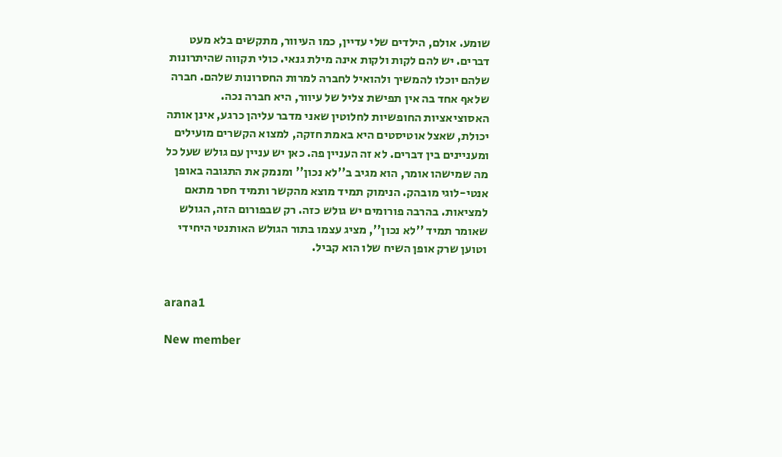שומע. אולם, הילדים שלי עדיין, כמו העיוור, מתקשים בלא מעט דברים. יש להם לקות ולקות אינה מילת גנאי. כולי תקווה שהיתרונות שלהם יוכלו להמשיך ולהואיל לחברה למרות החסרונות שלהם. חברה שלאף אחד בה אין תפישת צליל של עיוור, היא חברה נכה. האסוציאציות החופשיות לחלוטין שאני מדבר עליהן כרגע, אינן אותה יכולת, שאצל אוטיסטים היא באמת חזקה, למצוא הקשרים מועילים ומעניינים בין דברים. לא זה העניין פה. כאן יש עניין עם גולש שעל כל מה שמישהו אומר, הוא מגיב ב''לא נכון'' ומנמק את התגובה באופן אנטי-לוגי מובהק. הנימוק תמיד מוצא מהקשר ותמיד חסר מתאם למציאות. בהרבה פורומים יש גולש כזה. רק שבפורום הזה, הגולש שאומר תמיד ''לא נכון'', מציג עצמו בתור הגולש האותנטי היחידי וטוען שרק אופן השיח שלו הוא קביל.


arana1

New member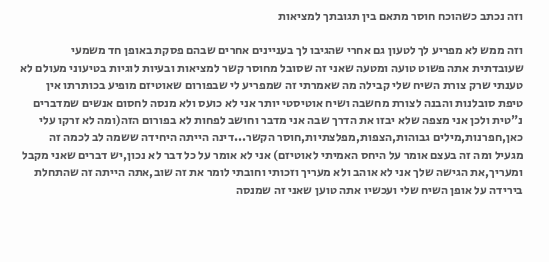וזה נכתב כשהוכח חוסר מתאם בין תגובתך למציאות

וזה ממש לא מפריע לך לטעון גם אחרי שהגיבו לך בעניינים אחרים שבהם פסקת באופן חד משמעי שעובדתית אתה פשוט טועה ומטעה שאני זה שסובל מחוסר קשר למציאות ובעיות לוגיות בטיעוני מעולם לא טענתי שרק צורת השיח שלי קבילה מה שאמרתי זה שמפריע לי שבפורום שאוטיזם מופיע בכותרתו אין טיפת סובלנות והבנה לצורת מחשבה ושיח אוטיסטי יותר אני לא כועס ולא מנסה לחסום אנשים שמדברים נ"טית ולכן אני מצפה שלא יבזו את הדרך שבה אני מדבר וחושב לפחות לא בפורום הזה(ומה לא זרקו עלי כאן,חפרנות,מילים גבוהות,הצפות,מפלצתיות,חוסר הקשר...דינה הייתה היחידה ששמה לב לכמה זה מגעיל ומה זה בעצם אומר על היחס האמיתי לאוטיזם) אני לא אומר על כל דבר לא נכון,יש דברים שאני מקבל ומעריך,את הגישה שלך אני לא אוהב ולא מעריך וזכותי וחובתי לומר את זה שוב,אתה הייתה זה שהתחלת בירידה על אופן השיח שלי ועכשיו אתה טוען שאני זה שמנסה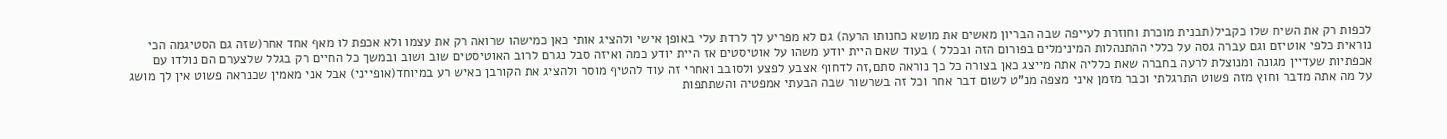לכפות רק את השיח שלו כקביל(תבנית מוכרת וחוזרת לעייפה שבה הבריון מאשים את מושא כחנותו הרעה) גם לא מפריע לך לרדת עלי באופן אישי ולהציג אותי כאן כמישהו שרואה רק את עצמו ולא אכפת לו מאף אחד אחר(שזה גם הסטיגמה הכי נוראית כלפי אוטיזם וגם עברה גסה על כללי ההתנהלות המינימלים בפורום הזה ובכלל ) בעוד שאם היית יודע משהו על אוטיסטים אז היית יודע כמה ואיזה סבל נגרם לרוב האוטיסטים שוב ושוב ובמשך כל החיים רק בגלל שלצערם הם נולדו עם אכפתיות שעדיין מגונה ומנוצלת לרעה בחברה שאת כלליה אתה מייצג כאן בצורה כל כך נוראה סתם,זה לדחוף אצבע לפצע ולסובב ואחרי זה עוד להטיף מוסר ולהציג את הקורבן כאיש רע במיוחד(אופייני) אבל אני מאמין שכנראה פשוט אין לך מושג על מה אתה מדבר וחוץ מזה פשוט התרגלתי וכבר מזמן איני מצפה מנ"ט לשום דבר אחר וכל זה בשרשור שבה הבעתי אמפטיה והשתתפות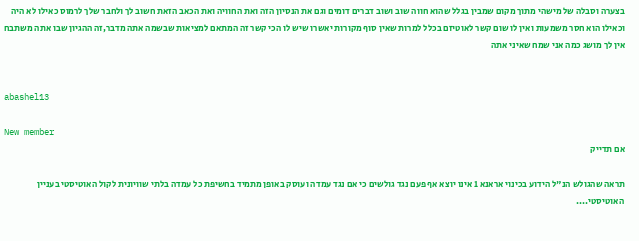בצערה וסבלה של מישהי מתוך מקום שמבין בגלל שהוא חווה שוב ושוב דברים דומים וגם את הנסיון הזה ואת החוויה ואת הכאב הזאת חשוב לך ולחבר שלך לרמוס כאילו לא היה וכאילו הוא חסר משמעות ואין לו שום קשר לאוטיזם בכלל למרות שאין סוף מקורות יאשרו שיש לו הכי קשר זה המתאם למציאות שבשמה אתה מדבר,זה ההגיון שבו אתה משתבח אין לך מושג כמה אני שמח שאיני אתה


abashel13

New member
אם תדייק

תראה שהגולש הנ"ל הידוע בכינוי אראנא 1 אינו יוצא אף פעם נגד גולשים כי אם נגד עמדה ועוסק באופן מתמיד בחשיפת כל עמדה בלתי שוויונית לקול האוטיסטי בעניין האוטיסטי....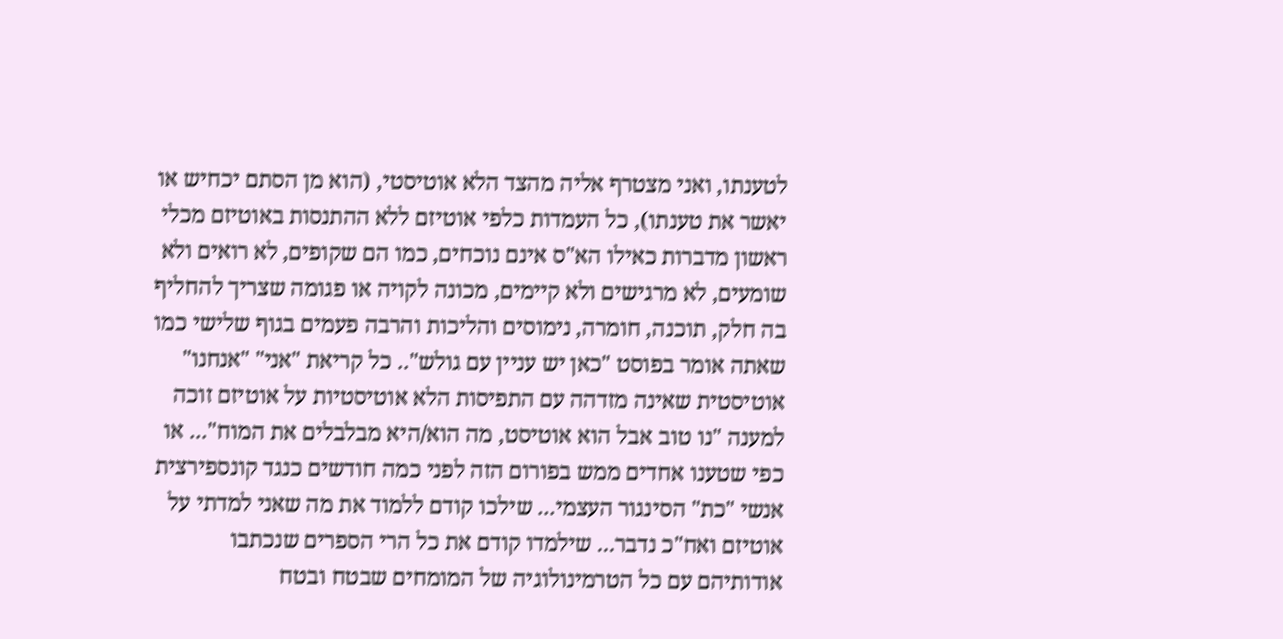לטענתו, ואני מצטרף אליה מהצד הלא אוטיסטי, (הוא מן הסתם יכחיש או יאשר את טענתו), כל העמדות כלפי אוטיזם ללא ההתנסות באוטיזם מכלי ראשון מדברות כאילו הא"ס אינם נוכחים, כמו הם שקופים, לא רואים ולא שומעים, לא מרגישים ולא קיימים, מכונה לקויה או פגומה שצריך להחליף בה חלק, תוכנה, חומרה, נימוסים והליכות והרבה פעמים בגוף שלישי כמו שאתה אומר בפוסט "כאן יש עניין עם גולש".. כל קריאת "אני" "אנחנו" אוטיסטית שאינה מזדהה עם התפיסות הלא אוטיסטיות על אוטיזם זוכה למענה "נו טוב אבל הוא אוטיסט, מה הוא/היא מבלבלים את המוח"... או כפי שטענו אחדים ממש בפורום הזה לפני כמה חודשים כנגד קונספירצית אנשי "כת" הסינגור העצמי... שילכו קודם ללמוד את מה שאני למדתי על אוטיזם ואח"כ נדבר... שילמדו קודם את כל הרי הספרים שנכתבו אודותיהם עם כל הטרמינולוגיה של המומחים שבטח ובטח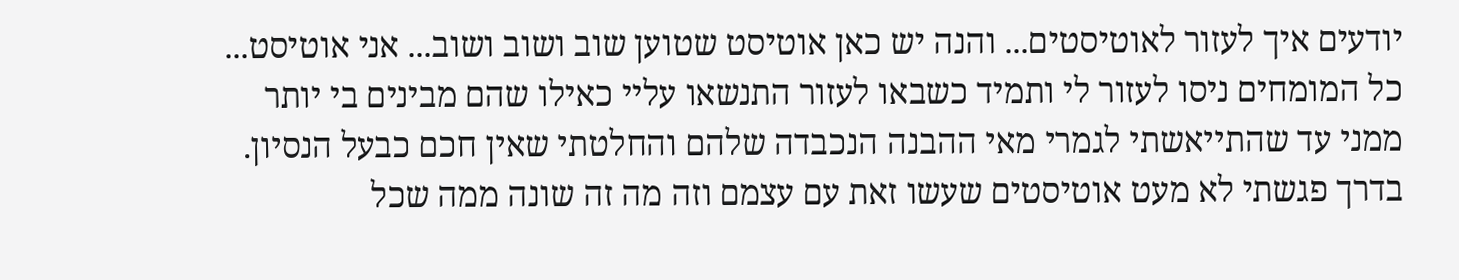יודעים איך לעזור לאוטיסטים... והנה יש כאן אוטיסט שטוען שוב ושוב ושוב... אני אוטיסט... כל המומחים ניסו לעזור לי ותמיד כשבאו לעזור התנשאו עליי כאילו שהם מבינים בי יותר ממני עד שהתייאשתי לגמרי מאי ההבנה הנכבדה שלהם והחלטתי שאין חכם כבעל הנסיון. בדרך פגשתי לא מעט אוטיסטים שעשו זאת עם עצמם וזה מה זה שונה ממה שכל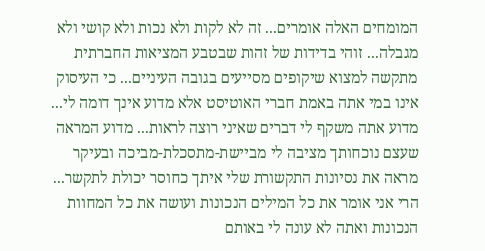המומחים האלה אומרים... זה לא לקות ולא נכות ולא קושי ולא מגבלה... זוהי בדידות של זהות שבטבע המציאות החברתית מתקשה למצוא שיקופים מסייעים בגובה העיניים... כי העיסוק אינו במי אתה באמת חברי האוטיסט אלא מדוע אינך דומה לי... מדוע אתה משקף לי דברים שאיני רוצה לראות... מדוע המראה שעצם נוכחותך מציבה לי מביישת-מתסכלת-מביכה ובעיקר מראה את נסיונות התקשורת שלי איתך כחוסר יכולת לתקשר... הרי אני אומר את כל המילים הנכונות ועושה את כל המחוות הנכונות ואתה לא עונה לי באותם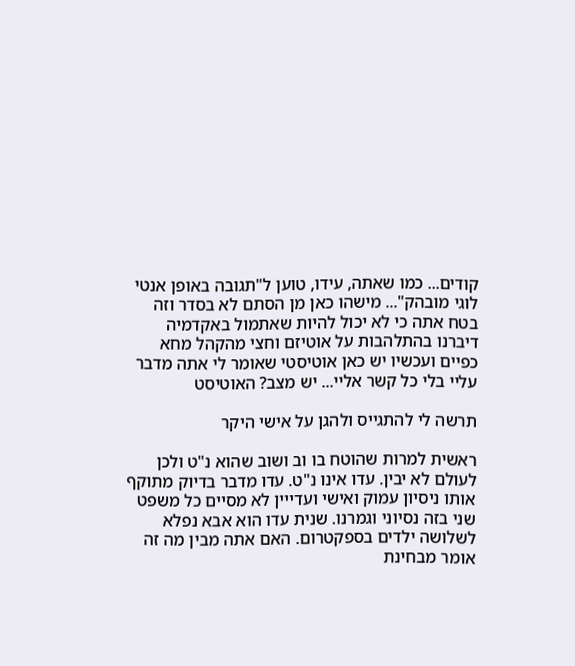קודים... כמו שאתה, עידו, טוען ל"תגובה באופן אנטי לוגי מובהק"... מישהו כאן מן הסתם לא בסדר וזה בטח אתה כי לא יכול להיות שאתמול באקדמיה דיברנו בהתלהבות על אוטיזם וחצי מהקהל מחא כפיים ועכשיו יש כאן אוטיסטי שאומר לי אתה מדבר עליי בלי כל קשר אליי... יש מצב? האוטיסט

תרשה לי להתגייס ולהגן על אישי היקר

ראשית למרות שהוטח בו וב ושוב שהוא נ"ט ולכן לעולם לא יבין. עדו אינו נ"ט. עדו מדבר בדיוק מתוקף אותו ניסיון עמוק ואישי ועדייין לא מסיים כל משפט שני בזה נסיוני וגמרנו. שנית עדו הוא אבא נפלא לשלושה ילדים בספקטרום. האם אתה מבין מה זה אומר מבחינת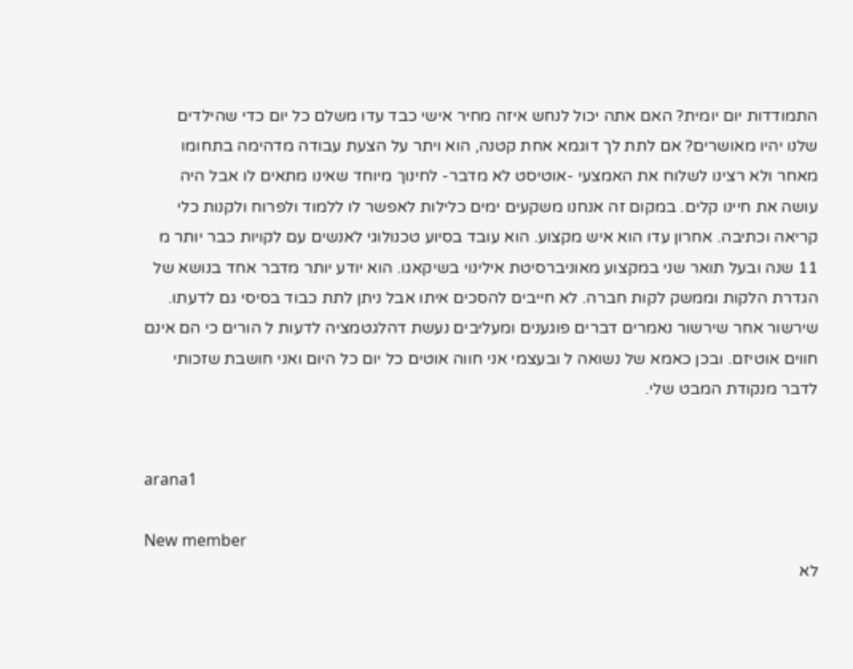התמודדות יום יומית? האם אתה יכול לנחש איזה מחיר אישי כבד עדו משלם כל יום כדי שהילדים שלנו יהיו מאושרים? אם לתת לך דוגמא אחת קטנה, הוא ויתר על הצעת עבודה מדהימה בתחומו מאחר ולא רצינו לשלוח את האמצעי -אוטיסט לא מדבר- לחינוך מיוחד שאינו מתאים לו אבל היה עושה את חיינו קלים. במקום זה אנחנו משקעים ימים כלילות לאפשר לו ללמוד ולפרוח ולקנות כלי קריאה וכתיבה. אחרון עדו הוא איש מקצוע. הוא עובד בסיוע טכנולוגי לאנשים עם לקויות כבר יותר מ 11 שנה ובעל תואר שני במקצוע מאוניברסיטת אילינוי בשיקאגו. הוא יודע יותר מדבר אחד בנושא של הגדרת הלקות וממשק לקות חברה. לא חייבים להסכים איתו אבל ניתן לתת כבוד בסיסי גם לדעתו. שירשור אחר שירשור נאמרים דברים פוגענים ומעליבים נעשת דהלגטמציה לדעות ל הורים כי הם אינם חווים אוטיזם. ובכן כאמא של נשואה ל ובעצמי אני חווה אוטים כל יום כל היום ואני חושבת שזכותי לדבר מנקודת המבט שלי.


arana1

New member
לא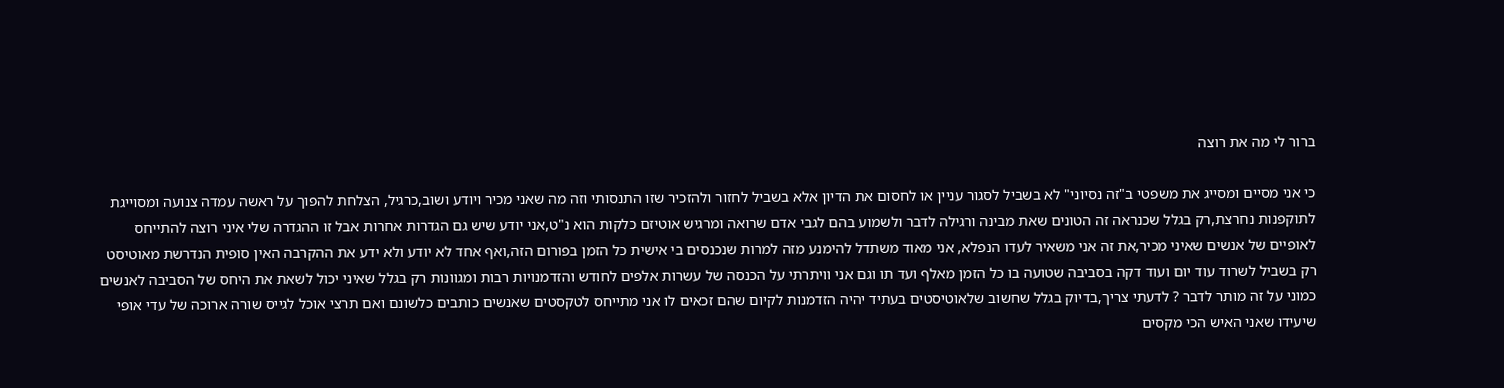ברור לי מה את רוצה

כי אני מסיים ומסייג את משפטי ב"זה נסיוני" לא בשביל לסגור עניין או לחסום את הדיון אלא בשביל לחזור ולהזכיר שזו התנסותי וזה מה שאני מכיר ויודע ושוב,כרגיל, הצלחת להפוך על ראשה עמדה צנועה ומסוייגת לתוקפנות נחרצת,רק בגלל שכנראה זה הטונים שאת מבינה ורגילה לדבר ולשמוע בהם לגבי אדם שרואה ומרגיש אוטיזם כלקות הוא נ"ט,אני יודע שיש גם הגדרות אחרות אבל זו ההגדרה שלי איני רוצה להתייחס לאופיים של אנשים שאיני מכיר,את זה אני משאיר לעדו הנפלא, אני מאוד משתדל להימנע מזה למרות שנכנסים בי אישית כל הזמן בפורום הזה,ואף אחד לא יודע ולא ידע את ההקרבה האין סופית הנדרשת מאוטיסט רק בשביל לשרוד עוד יום ועוד דקה בסביבה שטועה בו כל הזמן מאלף ועד תו וגם אני וויתרתי על הכנסה של עשרות אלפים לחודש והזדמנויות רבות ומגוונות רק בגלל שאיני יכול לשאת את היחס של הסביבה לאנשים כמוני על זה מותר לדבר ? לדעתי צריך,בדיוק בגלל שחשוב שלאוטיסטים בעתיד יהיה הזדמנות לקיום שהם זכאים לו אני מתייחס לטקסטים שאנשים כותבים כלשונם ואם תרצי אוכל לגייס שורה ארוכה של עדי אופי שיעידו שאני האיש הכי מקסים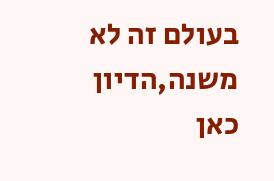בעולם זה לא משנה,הדיון כאן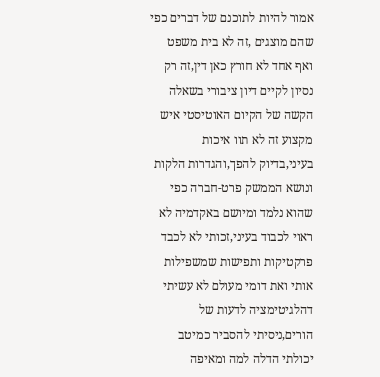אמור להיות לתוכנם של דברים כפי שהם מוצגים ,זה לא בית משפט ואף אחד לא חורץ כאן דין,זה רק נסיון לקיים דיון ציבורי בשאלה הקשה של הקיום האוטיסטי איש מקצוע זה לא תוו איכות בעיני,בדיוק להפך,והגדרות הלקות ונושא הממשק פרט-חברה כפי שהוא נלמד ומיושם באקדמיה לא ראוי לכבוד בעיני,זכותי לא לכבד פרקטיקות ותפישות שמשפילות אותי ואת דומי מעולם לא עשיתי דהלגיטימציה לדעות של הורים,ניסיתי להסביר כמיטב יכולתי הדלה למה ומאיפה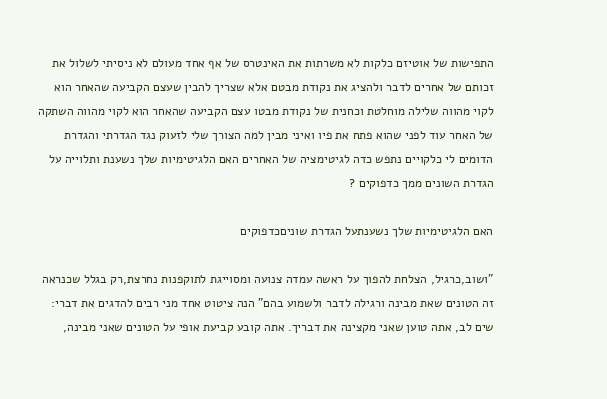התפישות של אוטיזם כלקות לא משרתות את האינטרס של אף אחד מעולם לא ניסיתי לשלול את זכותם של אחרים לדבר ולהציג את נקודת מבטם אלא שצריך להבין שעצם הקביעה שהאחר הוא לקוי מהווה שלילה מוחלטת וכחנית של נקודת מבטו עצם הקביעה שהאחר הוא לקוי מהווה השתקה של האחר עוד לפני שהוא פתח את פיו ואיני מבין למה הצורך שלי לזעוק נגד הגדרתי והגדרת הדומים לי כלקויים נתפש כדה לגיטימציה של האחרים האם הלגיטימיות שלך נשענת ותלוייה על הגדרת השונים ממך כדפוקים ?

האם הלגיטימיות שלך נשענתעל הגדרת שוניםכדפוקים

"ושוב,כרגיל, הצלחת להפוך על ראשה עמדה צנועה ומסוייגת לתוקפנות נחרצת,רק בגלל שכנראה זה הטונים שאת מבינה ורגילה לדבר ולשמוע בהם" הנה ציטוט אחד מני רבים להדגים את דברי: שים לב, אתה טוען שאני מקצינה את דבריך. אתה קובע קביעת אופי על הטונים שאני מבינה,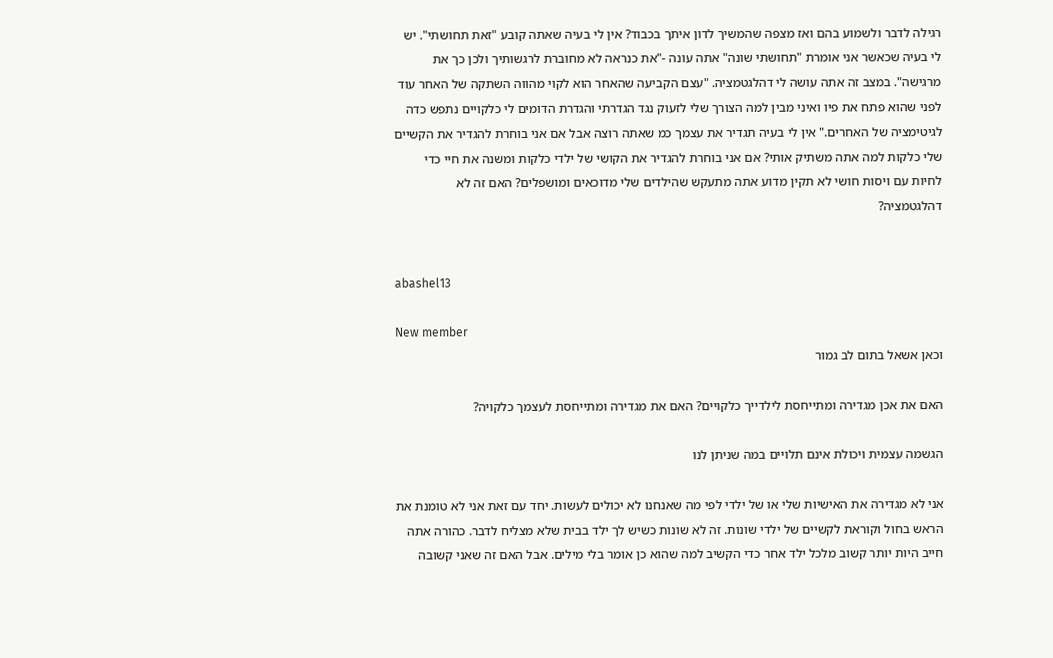רגילה לדבר ולשמוע בהם ואז מצפה שהמשיך לדון איתך בכבוד? אין לי בעיה שאתה קובע "זאת תחושתי". יש לי בעיה שכאשר אני אומרת "תחושתי שונה" אתה עונה -"את כנראה לא מחוברת לרגשותיך ולכן כך את מרגישה". במצב זה אתה עושה לי דהלגטמציה. "עצם הקביעה שהאחר הוא לקוי מהווה השתקה של האחר עוד לפני שהוא פתח את פיו ואיני מבין למה הצורך שלי לזעוק נגד הגדרתי והגדרת הדומים לי כלקויים נתפש כדה לגיטימציה של האחרים." אין לי בעיה תגדיר את עצמך כמ שאתה רוצה אבל אם אני בוחרת להגדיר את הקשיים שלי כלקות למה אתה משתיק אותי? אם אני בוחרת להגדיר את הקושי של ילדי כלקות ומשנה את חיי כדי לחיות עם ויסות חושי לא תקין מדוע אתה מתעקש שהילדים שלי מדוכאים ומושפלים? האם זה לא דהלגטמציה?


abashel13

New member
וכאן אשאל בתום לב גמור

האם את אכן מגדירה ומתייחסת לילדייך כלקויים? האם את מגדירה ומתייחסת לעצמך כלקויה?

הגשמה עצמית ויכולת אינם תלויים במה שניתן לנו

אני לא מגדירה את האישיות שלי או של ילדי לפי מה שאנחנו לא יכולים לעשות. יחד עם זאת אני לא טומנת את הראש בחול וקוראת לקשיים של ילדי שונות. זה לא שונות כשיש לך ילד בבית שלא מצליח לדבר. כהורה אתה חייב היות יותר קשוב מלכל ילד אחר כדי הקשיב למה שהוא כן אומר בלי מילים. אבל האם זה שאני קשובה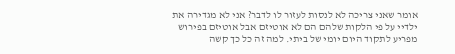אומר שאני צריכה לא לנסות לעזור לו לדבר? אני לא מגדירה את ילדיי על פי הלקות שלהם הם לא אוטיזם אבל אוטיזם בפירוש מפריע לתקוד היום יומי של ביתי. למה זה כל כך קשה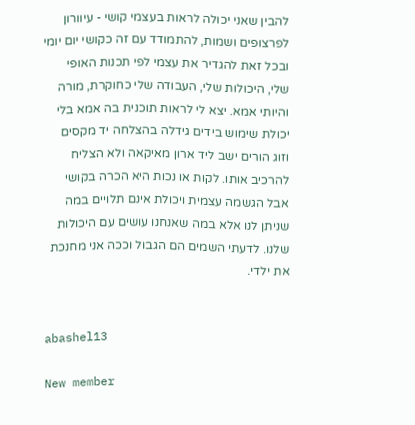להבין שאני יכולה לראות בעצמי קושי - עיוורון לפרצופים ושמות, להתמודד עם זה כקושי יום יומי ובכל זאת להגדיר את עצמי לפי תכנות האופי שלי, היכולות שלי, העבודה שלי כחוקרת, מורה והיותי אמא. יצא לי לראות תוכנית בה אמא בלי יכולת שימוש בידים גידלה בהצלחה יד מקסים וזוג הורים ישב ליד ארון מאיקאה ולא הצליח להרכיב אותו. לקות או נכות היא הכרה בקושי אבל הגשמה עצמית ויכולת אינם תלויים במה שניתן לנו אלא במה שאנחנו עושים עם היכולות שלנו. לדעתי השמים הם הגבול וככה אני מחנכת את ילדי.


abashel13

New member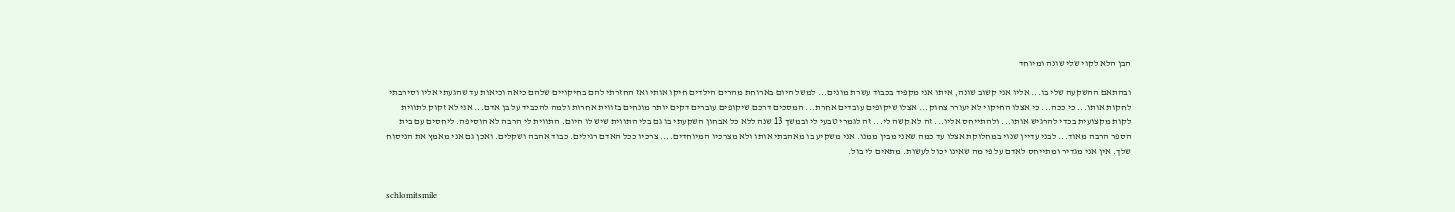הבן הלא לקוי שלי שונה ומיוחד

ובהתאם ההשקעה שלי בו... אליו אני קשוב שונה, איתו אני מקפיד בכבוד עשרת מונים... למשל היום בארוחת מהרים הילדים חיקו אותי ואז החזרתי להם בחיקויים שלהם כיאה וכיאות עד שהגעתי אליו וסירבתי לחקות אותו... כי ככה... כי אצלו החיקוי לא יעורר צחוק... אצלו שיקופים עובדים אחרת... המסכים דרכם שיקופים עוברים דקים יותר מונחים בזווית אחרות ולמה להכביד על בן אדם... אני לא זקוק לתווית לקות מקצועית בכדי להרגיש אותו... ולהתייחס אליו... זה לא קשה לי... זה לגמרי טבעי לי ובמשך 13 שנה ללא כל אבחון השקעתי בו גם בלי התווית שיש לו היום. התווית לי הרבה לא הוסיפה. ליחסים עם בית הספר הרבה מאוד... לבני עדיין שנוי במחלוקת אצלו עד כמה שאני מבין ממנו. אני משקיע בו מאהבתי אותו ולא מצרכיו המיוחדים.... צרכיו ככל האדם רגילים. כבוד אהבה ושקלים. ואכן גם אני מאמץ את הניסוח שלך. אין אני מגדיר ומתייחס לאדם על פי מה שאינו יכול לעשות. מתאים לי בול.


schlomitsmile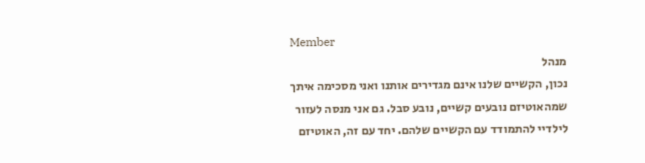Member
מנהל
נכון, הקשיים שלנו אינם מגדירים אותנו ואני מסכימה איתך שמהאוטיזם נובעים קשיים, נובע סבל. גם אני מנסה לעזור לילדיי להתמודד עם הקשיים שלהם. יחד עם זה, האוטיזם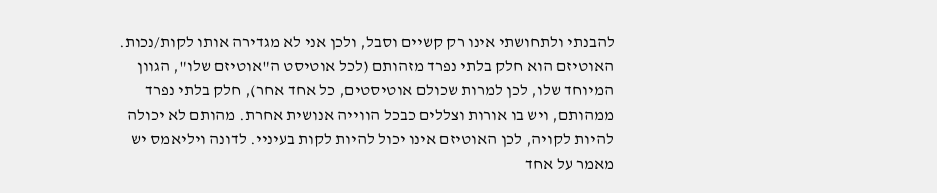להבנתי ולתחושתי אינו רק קשיים וסבל, ולכן אני לא מגדירה אותו לקות/נכות. האוטיזם הוא חלק בלתי נפרד מזהותם (לכל אוטיסט ה"אוטיזם שלו", הגוון המיוחד שלו, לכן למרות שכולם אוטיסטים, כל אחד אחר), חלק בלתי נפרד ממהותם, ויש בו אורות וצללים כבכל הווייה אנושית אחרת. מהותם לא יכולה להיות לקויה, לכן האוטיזם אינו יכול להיות לקות בעיניי. לדונה ויליאמס יש מאמר על אחד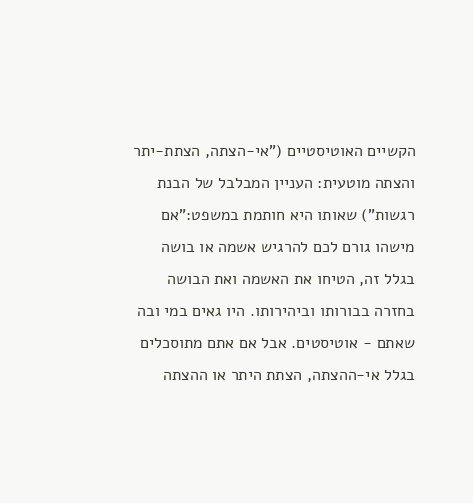הקשיים האוטיסטיים ("אי-הצתה, הצתת-יתר והצתה מוטעית: העניין המבלבל של הבנת רגשות") שאותו היא חותמת במשפט:"אם מישהו גורם לכם להרגיש אשמה או בושה בגלל זה, הטיחו את האשמה ואת הבושה בחזרה בבורותו וביהירותו. היו גאים במי ובה שאתם - אוטיסטים. אבל אם אתם מתוסכלים בגלל אי-ההצתה, הצתת היתר או ההצתה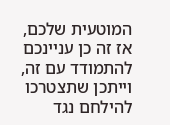המוטעית שלכם, אז זה כן עניינכם להתמודד עם זה, וייתכן שתצטרכו להילחם נגד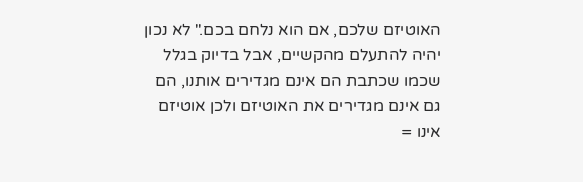האוטיזם שלכם, אם הוא נלחם בכם." לא נכון יהיה להתעלם מהקשיים, אבל בדיוק בגלל שכמו שכתבת הם אינם מגדירים אותנו, הם גם אינם מגדירים את האוטיזם ולכן אוטיזם אינו =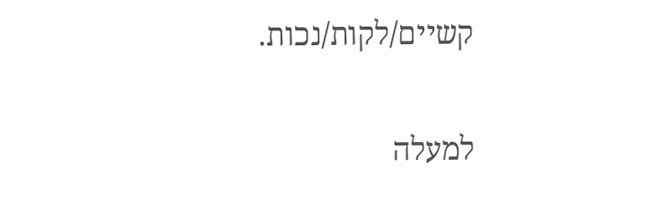קשיים/לקות/נכות.

למעלה